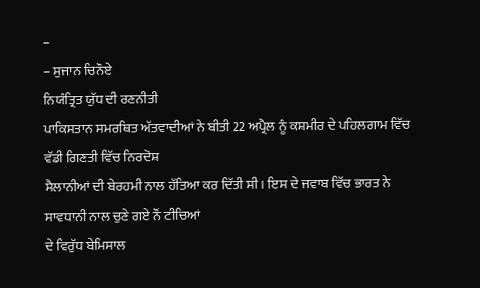–
– ਸੁਜਾਨ ਚਿਨੌਏ
ਨਿਯੰਤ੍ਰਿਤ ਯੁੱਧ ਦੀ ਰਣਨੀਤੀ
ਪਾਕਿਸਤਾਨ ਸਮਰਥਿਤ ਅੱਤਵਾਦੀਆਂ ਨੇ ਬੀਤੀ 22 ਅਪ੍ਰੈਲ ਨੂੰ ਕਸ਼ਮੀਰ ਦੇ ਪਹਿਲਗਾਮ ਵਿੱਚ ਵੱਡੀ ਗਿਣਤੀ ਵਿੱਚ ਨਿਰਦੋਸ਼
ਸੈਲਾਨੀਆਂ ਦੀ ਬੇਰਹਮੀ ਨਾਲ ਹੱਤਿਆ ਕਰ ਦਿੱਤੀ ਸੀ। ਇਸ ਦੇ ਜਵਾਬ ਵਿੱਚ ਭਾਰਤ ਨੇ ਸਾਵਧਾਨੀ ਨਾਲ ਚੁਣੇ ਗਏ ਨੌਂ ਟੀਚਿਆਂ
ਦੇ ਵਿਰੁੱਧ ਬੇਮਿਸਾਲ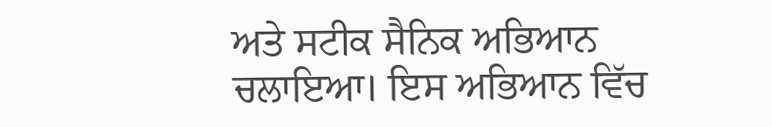ਅਤੇ ਸਟੀਕ ਸੈਨਿਕ ਅਭਿਆਨ ਚਲਾਇਆ। ਇਸ ਅਭਿਆਨ ਵਿੱਚ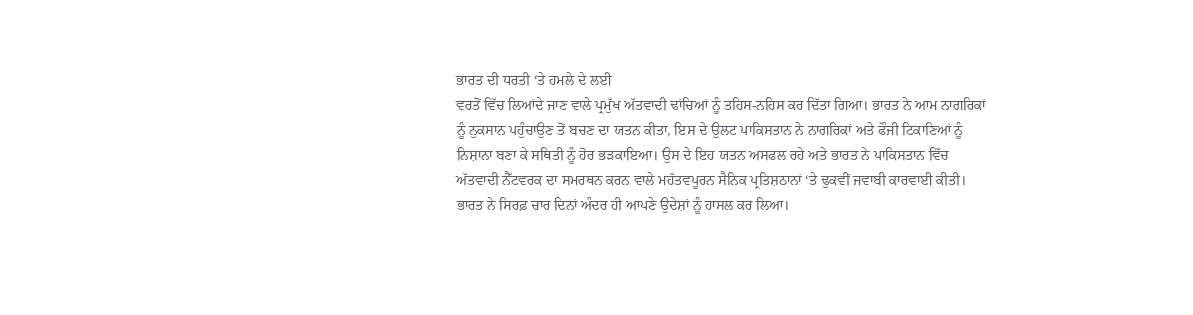ਭਾਰਤ ਦੀ ਧਰਤੀ ‘ਤੇ ਹਮਲੇ ਦੇ ਲਈ
ਵਰਤੋਂ ਵਿੱਚ ਲਿਆਂਦੇ ਜਾਣ ਵਾਲੇ ਪ੍ਰਮੁੱਖ ਅੱਤਵਾਦੀ ਢਾਂਚਿਆਂ ਨੂੰ ਤਹਿਸ-ਨਹਿਸ ਕਰ ਦਿੱਤਾ ਗਿਆ। ਭਾਰਤ ਨੇ ਆਮ ਨਾਗਰਿਕਾਂ
ਨੂੰ ਨੁਕਸਾਨ ਪਹੁੰਚਾਉਣ ਤੋਂ ਬਚਣ ਦਾ ਯਤਨ ਕੀਤਾ, ਇਸ ਦੇ ਉਲਟ ਪਾਕਿਸਤਾਨ ਨੇ ਨਾਗਰਿਕਾਂ ਅਤੇ ਫੌਜੀ ਟਿਕਾਣਿਆਂ ਨੂੰ
ਨਿਸ਼ਾਨਾ ਬਣਾ ਕੇ ਸਥਿਤੀ ਨੂੰ ਹੋਰ ਭੜਕਾਇਆ। ਉਸ ਦੇ ਇਹ ਯਤਨ ਅਸਫਲ ਰਹੇ ਅਤੇ ਭਾਰਤ ਨੇ ਪਾਕਿਸਤਾਨ ਵਿੱਚ
ਅੱਤਵਾਦੀ ਨੈੱਟਵਰਕ ਦਾ ਸਮਰਥਨ ਕਰਨ ਵਾਲੇ ਮਹੱਤਵਪੂਰਨ ਸੈਨਿਕ ਪ੍ਰਤਿਸ਼ਠਾਨਾਂ ‘ਤੇ ਢੁਕਵੀਂ ਜਵਾਬੀ ਕਾਰਵਾਈ ਕੀਤੀ।
ਭਾਰਤ ਨੇ ਸਿਰਫ਼ ਚਾਰ ਦਿਨਾਂ ਅੰਦਰ ਹੀ ਆਪਣੇ ਉਦੇਸ਼ਾਂ ਨੂੰ ਹਾਸਲ ਕਰ ਲਿਆ।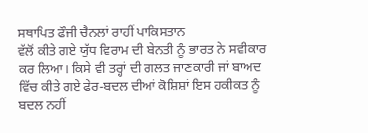ਸਥਾਪਿਤ ਫੌਜੀ ਚੈਨਲਾਂ ਰਾਹੀਂ ਪਾਕਿਸਤਾਨ
ਵੱਲੋਂ ਕੀਤੇ ਗਏ ਯੁੱਧ ਵਿਰਾਮ ਦੀ ਬੇਨਤੀ ਨੂੰ ਭਾਰਤ ਨੇ ਸਵੀਕਾਰ ਕਰ ਲਿਆ। ਕਿਸੇ ਵੀ ਤਰ੍ਹਾਂ ਦੀ ਗਲਤ ਜਾਣਕਾਰੀ ਜਾਂ ਬਾਅਦ
ਵਿੱਚ ਕੀਤੇ ਗਏ ਫੇਰ-ਬਦਲ ਦੀਆਂ ਕੋਸ਼ਿਸ਼ਾਂ ਇਸ ਹਕੀਕਤ ਨੂੰ ਬਦਲ ਨਹੀਂ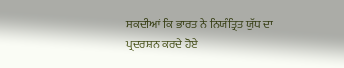ਸਕਦੀਆਂ ਕਿ ਭਾਰਤ ਨੇ ਨਿਯੰਤ੍ਰਿਤ ਯੁੱਧ ਦਾ
ਪ੍ਰਦਰਸ਼ਨ ਕਰਦੇ ਹੋਏ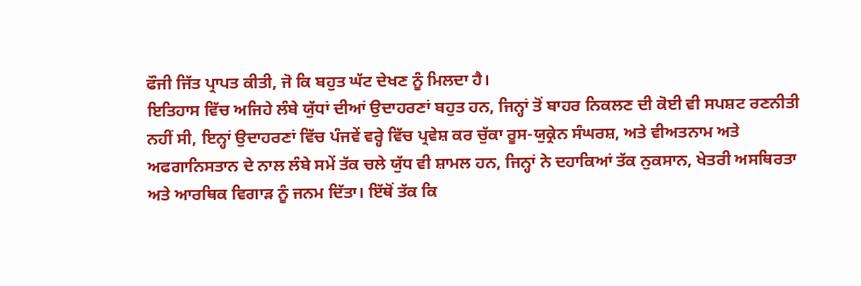ਫੌਜੀ ਜਿੱਤ ਪ੍ਰਾਪਤ ਕੀਤੀ, ਜੋ ਕਿ ਬਹੁਤ ਘੱਟ ਦੇਖਣ ਨੂੰ ਮਿਲਦਾ ਹੈ।
ਇਤਿਹਾਸ ਵਿੱਚ ਅਜਿਹੇ ਲੰਬੇ ਯੁੱਧਾਂ ਦੀਆਂ ਉਦਾਹਰਣਾਂ ਬਹੁਤ ਹਨ, ਜਿਨ੍ਹਾਂ ਤੋਂ ਬਾਹਰ ਨਿਕਲਣ ਦੀ ਕੋਈ ਵੀ ਸਪਸ਼ਟ ਰਣਨੀਤੀ
ਨਹੀਂ ਸੀ, ਇਨ੍ਹਾਂ ਉਦਾਹਰਣਾਂ ਵਿੱਚ ਪੰਜਵੇਂ ਵਰ੍ਹੇ ਵਿੱਚ ਪ੍ਰਵੇਸ਼ ਕਰ ਚੁੱਕਾ ਰੂਸ-ਯੁਕ੍ਰੇਨ ਸੰਘਰਸ਼, ਅਤੇ ਵੀਅਤਨਾਮ ਅਤੇ
ਅਫਗਾਨਿਸਤਾਨ ਦੇ ਨਾਲ ਲੰਬੇ ਸਮੇਂ ਤੱਕ ਚਲੇ ਯੁੱਧ ਵੀ ਸ਼ਾਮਲ ਹਨ, ਜਿਨ੍ਹਾਂ ਨੇ ਦਹਾਕਿਆਂ ਤੱਕ ਨੁਕਸਾਨ, ਖੇਤਰੀ ਅਸਥਿਰਤਾ
ਅਤੇ ਆਰਥਿਕ ਵਿਗਾੜ ਨੂੰ ਜਨਮ ਦਿੱਤਾ। ਇੱਥੋਂ ਤੱਕ ਕਿ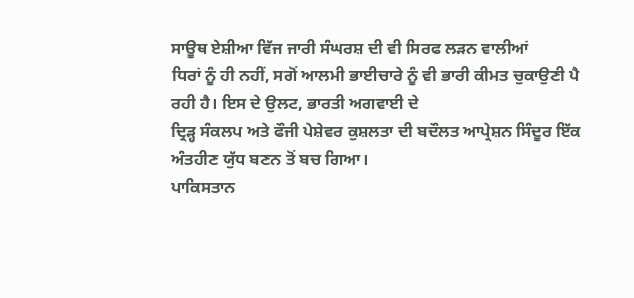ਸਾਊਥ ਏਸ਼ੀਆ ਵਿੱਜ ਜਾਰੀ ਸੰਘਰਸ਼ ਦੀ ਵੀ ਸਿਰਫ ਲੜਨ ਵਾਲੀਆਂ
ਧਿਰਾਂ ਨੂੰ ਹੀ ਨਹੀਂ, ਸਗੋਂ ਆਲਮੀ ਭਾਈਚਾਰੇ ਨੂੰ ਵੀ ਭਾਰੀ ਕੀਮਤ ਚੁਕਾਉਣੀ ਪੈ ਰਹੀ ਹੈ। ਇਸ ਦੇ ਉਲਟ, ਭਾਰਤੀ ਅਗਵਾਈ ਦੇ
ਦ੍ਰਿੜ੍ਹ ਸੰਕਲਪ ਅਤੇ ਫੌਜੀ ਪੇਸ਼ੇਵਰ ਕੁਸ਼ਲਤਾ ਦੀ ਬਦੌਲਤ ਆਪ੍ਰੇਸ਼ਨ ਸਿੰਦੂਰ ਇੱਕ ਅੰਤਹੀਣ ਯੁੱਧ ਬਣਨ ਤੋਂ ਬਚ ਗਿਆ।
ਪਾਕਿਸਤਾਨ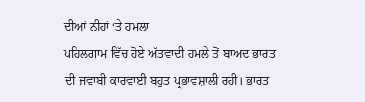ਦੀਆਂ ਨੀਹਾਂ ‘ਤੇ ਹਮਲਾ
ਪਹਿਲਗਾਮ ਵਿੱਚ ਹੋਏ ਅੱਤਵਾਦੀ ਹਮਲੇ ਤੋਂ ਬਾਅਦ ਭਾਰਤ ਦੀ ਜਵਾਬੀ ਕਾਰਵਾਈ ਬਹੁਤ ਪ੍ਰਭਾਵਸ਼ਾਲੀ ਰਹੀ। ਭਾਰਤ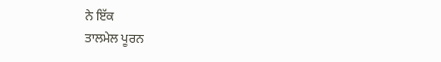ਨੇ ਇੱਕ
ਤਾਲਮੇਲ ਪੂਰਨ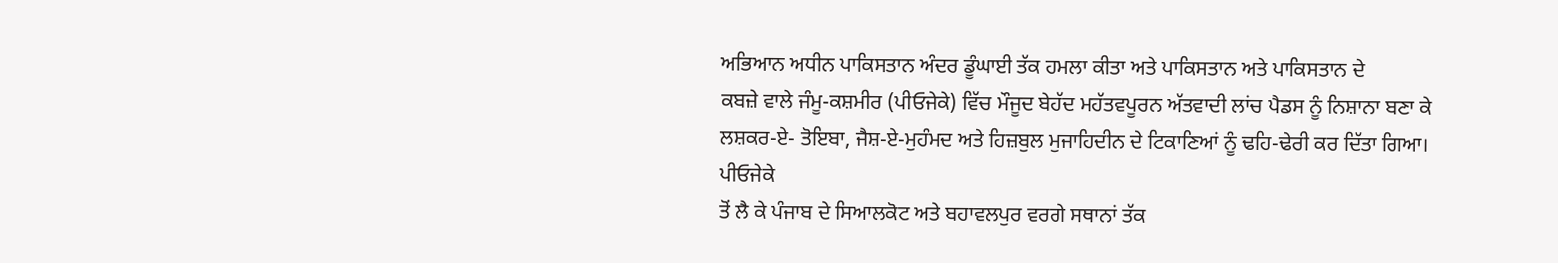ਅਭਿਆਨ ਅਧੀਨ ਪਾਕਿਸਤਾਨ ਅੰਦਰ ਡੂੰਘਾਈ ਤੱਕ ਹਮਲਾ ਕੀਤਾ ਅਤੇ ਪਾਕਿਸਤਾਨ ਅਤੇ ਪਾਕਿਸਤਾਨ ਦੇ
ਕਬਜ਼ੇ ਵਾਲੇ ਜੰਮੂ-ਕਸ਼ਮੀਰ (ਪੀਓਜੇਕੇ) ਵਿੱਚ ਮੌਜੂਦ ਬੇਹੱਦ ਮਹੱਤਵਪੂਰਨ ਅੱਤਵਾਦੀ ਲਾਂਚ ਪੈਡਸ ਨੂੰ ਨਿਸ਼ਾਨਾ ਬਣਾ ਕੇ
ਲਸ਼ਕਰ-ਏ- ਤੋਇਬਾ, ਜੈਸ਼-ਏ-ਮੁਹੰਮਦ ਅਤੇ ਹਿਜ਼ਬੁਲ ਮੁਜਾਹਿਦੀਨ ਦੇ ਟਿਕਾਣਿਆਂ ਨੂੰ ਢਹਿ-ਢੇਰੀ ਕਰ ਦਿੱਤਾ ਗਿਆ। ਪੀਓਜੇਕੇ
ਤੋਂ ਲੈ ਕੇ ਪੰਜਾਬ ਦੇ ਸਿਆਲਕੋਟ ਅਤੇ ਬਹਾਵਲਪੁਰ ਵਰਗੇ ਸਥਾਨਾਂ ਤੱਕ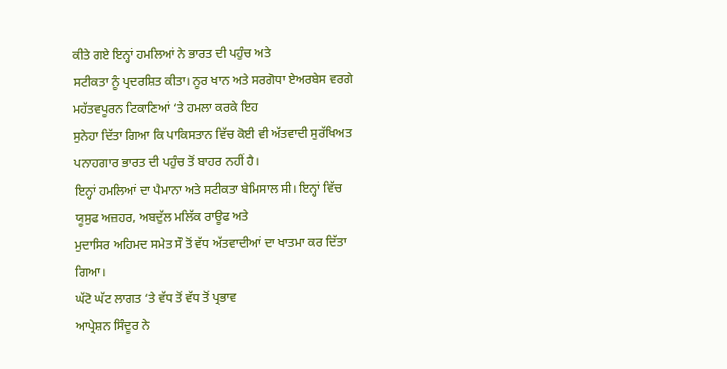ਕੀਤੇ ਗਏ ਇਨ੍ਹਾਂ ਹਮਲਿਆਂ ਨੇ ਭਾਰਤ ਦੀ ਪਹੁੰਚ ਅਤੇ
ਸਟੀਕਤਾ ਨੂੰ ਪ੍ਰਦਰਸ਼ਿਤ ਕੀਤਾ। ਨੂਰ ਖਾਨ ਅਤੇ ਸਰਗੋਧਾ ਏਅਰਬੇਸ ਵਰਗੇ ਮਹੱਤਵਪੂਰਨ ਟਿਕਾਣਿਆਂ ‘ਤੇ ਹਮਲਾ ਕਰਕੇ ਇਹ
ਸੁਨੇਹਾ ਦਿੱਤਾ ਗਿਆ ਕਿ ਪਾਕਿਸਤਾਨ ਵਿੱਚ ਕੋਈ ਵੀ ਅੱਤਵਾਦੀ ਸੁਰੱਖਿਅਤ ਪਨਾਹਗਾਰ ਭਾਰਤ ਦੀ ਪਹੁੰਚ ਤੋਂ ਬਾਹਰ ਨਹੀਂ ਹੈ।
ਇਨ੍ਹਾਂ ਹਮਲਿਆਂ ਦਾ ਪੈਮਾਨਾ ਅਤੇ ਸਟੀਕਤਾ ਬੇਮਿਸਾਲ ਸੀ। ਇਨ੍ਹਾਂ ਵਿੱਚ ਯੂਸੁਫ ਅਜ਼ਹਰ, ਅਬਦੁੱਲ ਮਲਿੱਕ ਰਾਊਫ ਅਤੇ
ਮੁਦਾਸਿਰ ਅਹਿਮਦ ਸਮੇਤ ਸੌ ਤੋਂ ਵੱਧ ਅੱਤਵਾਦੀਆਂ ਦਾ ਖਾਤਮਾ ਕਰ ਦਿੱਤਾ ਗਿਆ।
ਘੱਟੋ ਘੱਟ ਲਾਗਤ ‘ਤੇ ਵੱਧ ਤੋਂ ਵੱਧ ਤੋਂ ਪ੍ਰਭਾਵ
ਆਪ੍ਰੇਸ਼ਨ ਸਿੰਦੂਰ ਨੇ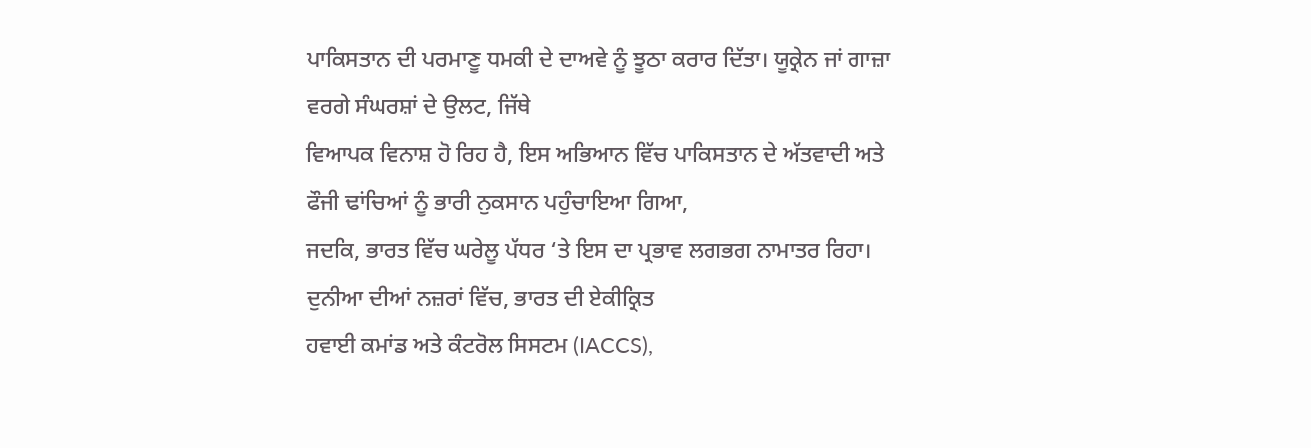ਪਾਕਿਸਤਾਨ ਦੀ ਪਰਮਾਣੂ ਧਮਕੀ ਦੇ ਦਾਅਵੇ ਨੂੰ ਝੂਠਾ ਕਰਾਰ ਦਿੱਤਾ। ਯੂਕ੍ਰੇਨ ਜਾਂ ਗਾਜ਼ਾ ਵਰਗੇ ਸੰਘਰਸ਼ਾਂ ਦੇ ਉਲਟ, ਜਿੱਥੇ
ਵਿਆਪਕ ਵਿਨਾਸ਼ ਹੋ ਰਿਹ ਹੈ, ਇਸ ਅਭਿਆਨ ਵਿੱਚ ਪਾਕਿਸਤਾਨ ਦੇ ਅੱਤਵਾਦੀ ਅਤੇ ਫੌਜੀ ਢਾਂਚਿਆਂ ਨੂੰ ਭਾਰੀ ਨੁਕਸਾਨ ਪਹੁੰਚਾਇਆ ਗਿਆ,
ਜਦਕਿ, ਭਾਰਤ ਵਿੱਚ ਘਰੇਲੂ ਪੱਧਰ ‘ਤੇ ਇਸ ਦਾ ਪ੍ਰਭਾਵ ਲਗਭਗ ਨਾਮਾਤਰ ਰਿਹਾ। ਦੁਨੀਆ ਦੀਆਂ ਨਜ਼ਰਾਂ ਵਿੱਚ, ਭਾਰਤ ਦੀ ਏਕੀਕ੍ਰਿਤ
ਹਵਾਈ ਕਮਾਂਡ ਅਤੇ ਕੰਟਰੋਲ ਸਿਸਟਮ (IACCS),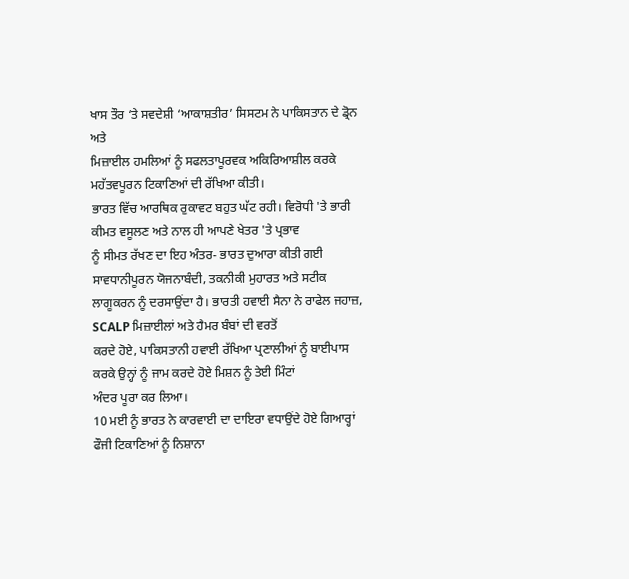ਖਾਸ ਤੌਰ ‘ਤੇ ਸਵਦੇਸ਼ੀ ‘ਆਕਾਸ਼ਤੀਰ’ ਸਿਸਟਮ ਨੇ ਪਾਕਿਸਤਾਨ ਦੇ ਡ੍ਰੋਨ ਅਤੇ
ਮਿਜ਼ਾਈਲ ਹਮਲਿਆਂ ਨੂੰ ਸਫਲਤਾਪੂਰਵਕ ਅਕਿਰਿਆਸ਼ੀਲ ਕਰਕੇ ਮਹੱਤਵਪੂਰਨ ਟਿਕਾਣਿਆਂ ਦੀ ਰੱਖਿਆ ਕੀਤੀ।
ਭਾਰਤ ਵਿੱਚ ਆਰਥਿਕ ਰੁਕਾਵਟ ਬਹੁਤ ਘੱਟ ਰਹੀ। ਵਿਰੋਧੀ 'ਤੇ ਭਾਰੀ ਕੀਮਤ ਵਸੂਲਣ ਅਤੇ ਨਾਲ ਹੀ ਆਪਣੇ ਖੇਤਰ 'ਤੇ ਪ੍ਰਭਾਵ
ਨੂੰ ਸੀਮਤ ਰੱਖਣ ਦਾ ਇਹ ਅੰਤਰ- ਭਾਰਤ ਦੁਆਰਾ ਕੀਤੀ ਗਈ ਸਾਵਧਾਨੀਪੂਰਨ ਯੋਜਨਾਬੰਦੀ, ਤਕਨੀਕੀ ਮੁਹਾਰਤ ਅਤੇ ਸਟੀਕ
ਲਾਗੂਕਰਨ ਨੂੰ ਦਰਸਾਉਂਦਾ ਹੈ। ਭਾਰਤੀ ਹਵਾਈ ਸੈਨਾ ਨੇ ਰਾਫੇਲ ਜਹਾਜ਼, SCALP ਮਿਜ਼ਾਈਲਾਂ ਅਤੇ ਹੈਮਰ ਬੰਬਾਂ ਦੀ ਵਰਤੋਂ
ਕਰਦੇ ਹੋਏ, ਪਾਕਿਸਤਾਨੀ ਹਵਾਈ ਰੱਖਿਆ ਪ੍ਰਣਾਲੀਆਂ ਨੂੰ ਬਾਈਪਾਸ ਕਰਕੇ ਉਨ੍ਹਾਂ ਨੂੰ ਜਾਮ ਕਰਦੇ ਹੋਏ ਮਿਸ਼ਨ ਨੂੰ ਤੇਈ ਮਿੰਟਾਂ
ਅੰਦਰ ਪੂਰਾ ਕਰ ਲਿਆ।
10 ਮਈ ਨੂੰ ਭਾਰਤ ਨੇ ਕਾਰਵਾਈ ਦਾ ਦਾਇਰਾ ਵਧਾਉਂਦੇ ਹੋਏ ਗਿਆਰ੍ਹਾਂ ਫੌਜੀ ਟਿਕਾਣਿਆਂ ਨੂੰ ਨਿਸ਼ਾਨਾ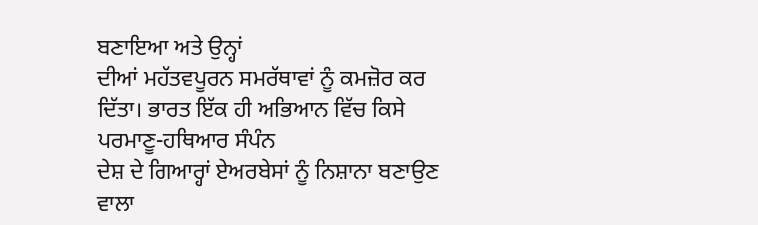ਬਣਾਇਆ ਅਤੇ ਉਨ੍ਹਾਂ
ਦੀਆਂ ਮਹੱਤਵਪੂਰਨ ਸਮਰੱਥਾਵਾਂ ਨੂੰ ਕਮਜ਼ੋਰ ਕਰ ਦਿੱਤਾ। ਭਾਰਤ ਇੱਕ ਹੀ ਅਭਿਆਨ ਵਿੱਚ ਕਿਸੇ ਪਰਮਾਣੂ-ਹਥਿਆਰ ਸੰਪੰਨ
ਦੇਸ਼ ਦੇ ਗਿਆਰ੍ਹਾਂ ਏਅਰਬੇਸਾਂ ਨੂੰ ਨਿਸ਼ਾਨਾ ਬਣਾਉਣ ਵਾਲਾ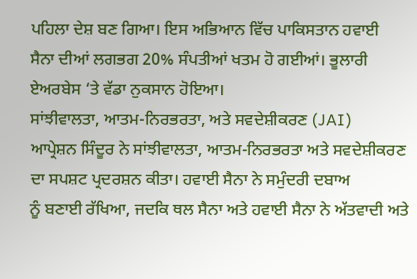ਪਹਿਲਾ ਦੇਸ਼ ਬਣ ਗਿਆ। ਇਸ ਅਭਿਆਨ ਵਿੱਚ ਪਾਕਿਸਤਾਨ ਹਵਾਈ
ਸੈਨਾ ਦੀਆਂ ਲਗਭਗ 20% ਸੰਪਤੀਆਂ ਖਤਮ ਹੋ ਗਈਆਂ। ਭੂਲਾਰੀ ਏਅਰਬੇਸ ‘ਤੇ ਵੱਡਾ ਨੁਕਸਾਨ ਹੋਇਆ।
ਸਾਂਝੀਵਾਲਤਾ, ਆਤਮ-ਨਿਰਭਰਤਾ, ਅਤੇ ਸਵਦੇਸ਼ੀਕਰਣ (JAI)
ਆਪ੍ਰੇਸ਼ਨ ਸਿੰਦੂਰ ਨੇ ਸਾਂਝੀਵਾਲਤਾ, ਆਤਮ-ਨਿਰਭਰਤਾ ਅਤੇ ਸਵਦੇਸ਼ੀਕਰਣ ਦਾ ਸਪਸ਼ਟ ਪ੍ਰਦਰਸ਼ਨ ਕੀਤਾ। ਹਵਾਈ ਸੈਨਾ ਨੇ ਸਮੁੰਦਰੀ ਦਬਾਅ
ਨੂੰ ਬਣਾਈ ਰੱਖਿਆ, ਜਦਕਿ ਥਲ ਸੈਨਾ ਅਤੇ ਹਵਾਈ ਸੈਨਾ ਨੇ ਅੱਤਵਾਦੀ ਅਤੇ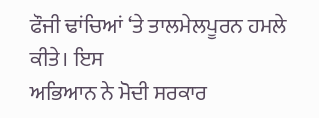ਫੌਜੀ ਢਾਂਚਿਆਂ ‘ਤੇ ਤਾਲਮੇਲਪੂਰਨ ਹਮਲੇ ਕੀਤੇ। ਇਸ
ਅਭਿਆਨ ਨੇ ਮੋਦੀ ਸਰਕਾਰ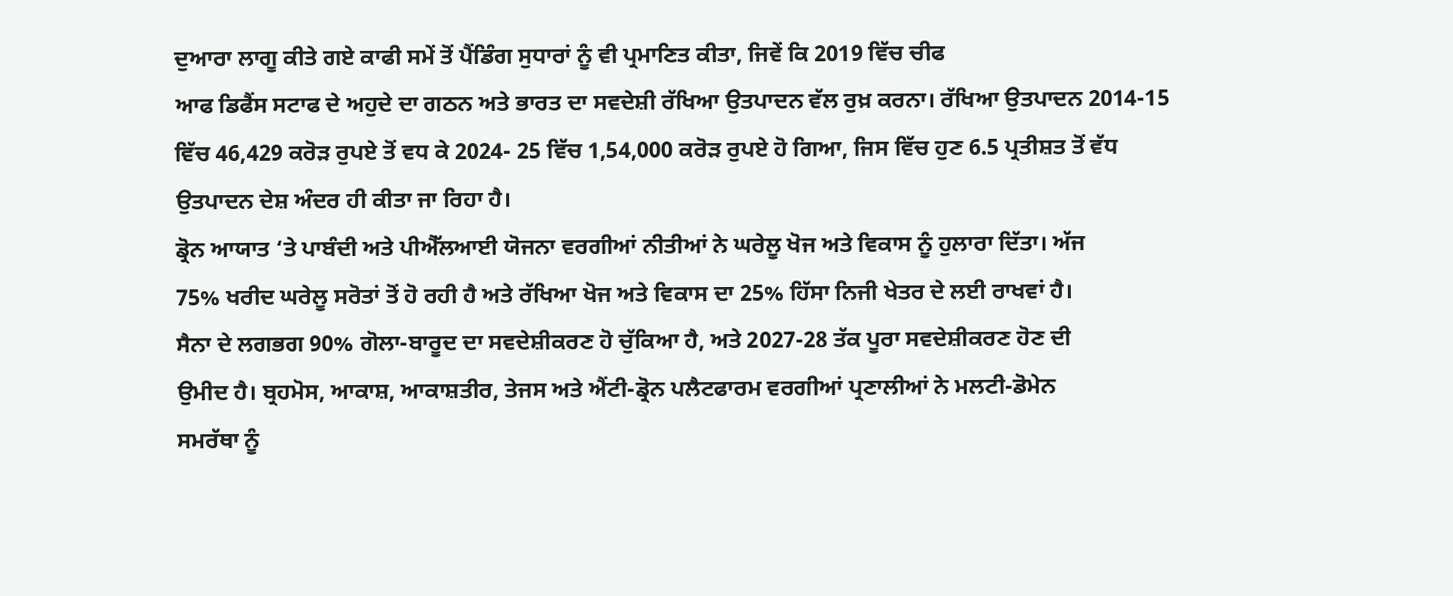ਦੁਆਰਾ ਲਾਗੂ ਕੀਤੇ ਗਏ ਕਾਫੀ ਸਮੇਂ ਤੋਂ ਪੈਂਡਿੰਗ ਸੁਧਾਰਾਂ ਨੂੰ ਵੀ ਪ੍ਰਮਾਣਿਤ ਕੀਤਾ, ਜਿਵੇਂ ਕਿ 2019 ਵਿੱਚ ਚੀਫ
ਆਫ ਡਿਫੈਂਸ ਸਟਾਫ ਦੇ ਅਹੁਦੇ ਦਾ ਗਠਨ ਅਤੇ ਭਾਰਤ ਦਾ ਸਵਦੇਸ਼ੀ ਰੱਖਿਆ ਉਤਪਾਦਨ ਵੱਲ ਰੁਖ਼ ਕਰਨਾ। ਰੱਖਿਆ ਉਤਪਾਦਨ 2014-15
ਵਿੱਚ 46,429 ਕਰੋੜ ਰੁਪਏ ਤੋਂ ਵਧ ਕੇ 2024- 25 ਵਿੱਚ 1,54,000 ਕਰੋੜ ਰੁਪਏ ਹੋ ਗਿਆ, ਜਿਸ ਵਿੱਚ ਹੁਣ 6.5 ਪ੍ਰਤੀਸ਼ਤ ਤੋਂ ਵੱਧ
ਉਤਪਾਦਨ ਦੇਸ਼ ਅੰਦਰ ਹੀ ਕੀਤਾ ਜਾ ਰਿਹਾ ਹੈ।
ਡ੍ਰੋਨ ਆਯਾਤ ‘ਤੇ ਪਾਬੰਦੀ ਅਤੇ ਪੀਐੱਲਆਈ ਯੋਜਨਾ ਵਰਗੀਆਂ ਨੀਤੀਆਂ ਨੇ ਘਰੇਲੂ ਖੋਜ ਅਤੇ ਵਿਕਾਸ ਨੂੰ ਹੁਲਾਰਾ ਦਿੱਤਾ। ਅੱਜ
75% ਖਰੀਦ ਘਰੇਲੂ ਸਰੋਤਾਂ ਤੋਂ ਹੋ ਰਹੀ ਹੈ ਅਤੇ ਰੱਖਿਆ ਖੋਜ ਅਤੇ ਵਿਕਾਸ ਦਾ 25% ਹਿੱਸਾ ਨਿਜੀ ਖੇਤਰ ਦੇ ਲਈ ਰਾਖਵਾਂ ਹੈ।
ਸੈਨਾ ਦੇ ਲਗਭਗ 90% ਗੋਲਾ-ਬਾਰੂਦ ਦਾ ਸਵਦੇਸ਼ੀਕਰਣ ਹੋ ਚੁੱਕਿਆ ਹੈ, ਅਤੇ 2027-28 ਤੱਕ ਪੂਰਾ ਸਵਦੇਸ਼ੀਕਰਣ ਹੋਣ ਦੀ
ਉਮੀਦ ਹੈ। ਬ੍ਰਹਮੋਸ, ਆਕਾਸ਼, ਆਕਾਸ਼ਤੀਰ, ਤੇਜਸ ਅਤੇ ਐਂਟੀ-ਡ੍ਰੋਨ ਪਲੈਟਫਾਰਮ ਵਰਗੀਆਂ ਪ੍ਰਣਾਲੀਆਂ ਨੇ ਮਲਟੀ-ਡੋਮੇਨ
ਸਮਰੱਥਾ ਨੂੰ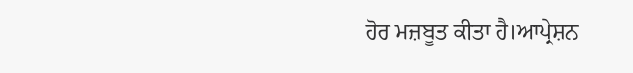ਹੋਰ ਮਜ਼ਬੂਤ ਕੀਤਾ ਹੈ।ਆਪ੍ਰੇਸ਼ਨ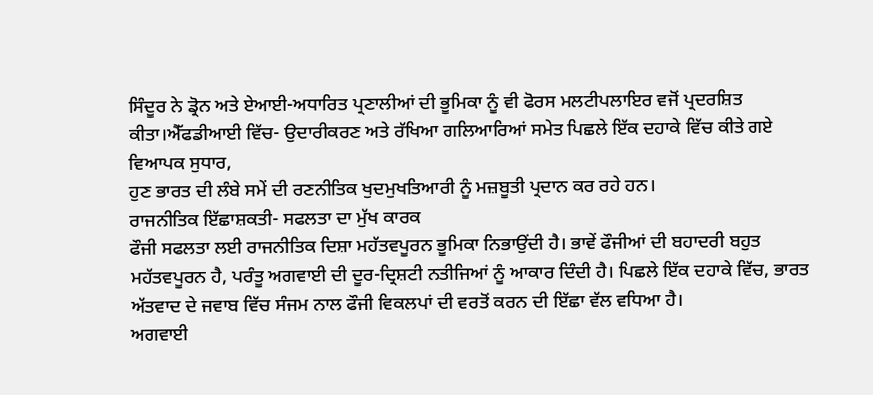ਸਿੰਦੂਰ ਨੇ ਡ੍ਰੋਨ ਅਤੇ ਏਆਈ-ਅਧਾਰਿਤ ਪ੍ਰਣਾਲੀਆਂ ਦੀ ਭੂਮਿਕਾ ਨੂੰ ਵੀ ਫੋਰਸ ਮਲਟੀਪਲਾਇਰ ਵਜੋਂ ਪ੍ਰਦਰਸ਼ਿਤ ਕੀਤਾ।ਐੱਫਡੀਆਈ ਵਿੱਚ- ਉਦਾਰੀਕਰਣ ਅਤੇ ਰੱਖਿਆ ਗਲਿਆਰਿਆਂ ਸਮੇਤ ਪਿਛਲੇ ਇੱਕ ਦਹਾਕੇ ਵਿੱਚ ਕੀਤੇ ਗਏ ਵਿਆਪਕ ਸੁਧਾਰ,
ਹੁਣ ਭਾਰਤ ਦੀ ਲੰਬੇ ਸਮੇਂ ਦੀ ਰਣਨੀਤਿਕ ਖੁਦਮੁਖਤਿਆਰੀ ਨੂੰ ਮਜ਼ਬੂਤੀ ਪ੍ਰਦਾਨ ਕਰ ਰਹੇ ਹਨ।
ਰਾਜਨੀਤਿਕ ਇੱਛਾਸ਼ਕਤੀ- ਸਫਲਤਾ ਦਾ ਮੁੱਖ ਕਾਰਕ
ਫੌਜੀ ਸਫਲਤਾ ਲਈ ਰਾਜਨੀਤਿਕ ਦਿਸ਼ਾ ਮਹੱਤਵਪੂਰਨ ਭੂਮਿਕਾ ਨਿਭਾਉਂਦੀ ਹੈ। ਭਾਵੇਂ ਫੌਜੀਆਂ ਦੀ ਬਹਾਦਰੀ ਬਹੁਤ
ਮਹੱਤਵਪੂਰਨ ਹੈ, ਪਰੰਤੂ ਅਗਵਾਈ ਦੀ ਦੂਰ-ਦ੍ਰਿਸ਼ਟੀ ਨਤੀਜਿਆਂ ਨੂੰ ਆਕਾਰ ਦਿੰਦੀ ਹੈ। ਪਿਛਲੇ ਇੱਕ ਦਹਾਕੇ ਵਿੱਚ, ਭਾਰਤ
ਅੱਤਵਾਦ ਦੇ ਜਵਾਬ ਵਿੱਚ ਸੰਜਮ ਨਾਲ ਫੌਜੀ ਵਿਕਲਪਾਂ ਦੀ ਵਰਤੋਂ ਕਰਨ ਦੀ ਇੱਛਾ ਵੱਲ ਵਧਿਆ ਹੈ।
ਅਗਵਾਈ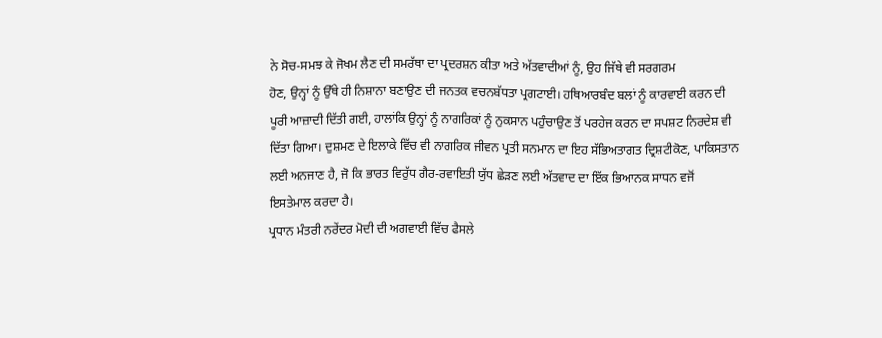ਨੇ ਸੋਚ-ਸਮਝ ਕੇ ਜੋਖਮ ਲੈਣ ਦੀ ਸਮਰੱਥਾ ਦਾ ਪ੍ਰਦਰਸ਼ਨ ਕੀਤਾ ਅਤੇ ਅੱਤਵਾਦੀਆਂ ਨੂੰ, ਉਹ ਜਿੱਥੇ ਵੀ ਸਰਗਰਮ
ਹੋਣ, ਉਨ੍ਹਾਂ ਨੂੰ ਉੱਥੇ ਹੀ ਨਿਸ਼ਾਨਾ ਬਣਾਉਣ ਦੀ ਜਨਤਕ ਵਚਨਬੱਧਤਾ ਪ੍ਰਗਟਾਈ। ਹਥਿਆਰਬੰਦ ਬਲਾਂ ਨੂੰ ਕਾਰਵਾਈ ਕਰਨ ਦੀ
ਪੂਰੀ ਆਜ਼ਾਦੀ ਦਿੱਤੀ ਗਈ, ਹਾਲਾਂਕਿ ਉਨ੍ਹਾਂ ਨੂੰ ਨਾਗਰਿਕਾਂ ਨੂੰ ਨੁਕਸਾਨ ਪਹੁੰਚਾਉਣ ਤੋਂ ਪਰਹੇਜ ਕਰਨ ਦਾ ਸਪਸ਼ਟ ਨਿਰਦੇਸ਼ ਵੀ
ਦਿੱਤਾ ਗਿਆ। ਦੁਸ਼ਮਣ ਦੇ ਇਲਾਕੇ ਵਿੱਚ ਵੀ ਨਾਗਰਿਕ ਜੀਵਨ ਪ੍ਰਤੀ ਸਨਮਾਨ ਦਾ ਇਹ ਸੱਭਿਅਤਾਗਤ ਦ੍ਰਿਸ਼ਟੀਕੋਣ, ਪਾਕਿਸਤਾਨ
ਲਈ ਅਨਜਾਣ ਹੈ, ਜੋ ਕਿ ਭਾਰਤ ਵਿਰੁੱਧ ਗੈਰ-ਰਵਾਇਤੀ ਯੁੱਧ ਛੇੜਣ ਲਈ ਅੱਤਵਾਦ ਦਾ ਇੱਕ ਭਿਆਨਕ ਸਾਧਨ ਵਜੋਂ
ਇਸਤੇਮਾਲ ਕਰਦਾ ਹੈ।
ਪ੍ਰਧਾਨ ਮੰਤਰੀ ਨਰੇਂਦਰ ਮੋਦੀ ਦੀ ਅਗਵਾਈ ਵਿੱਚ ਫੈਸਲੇ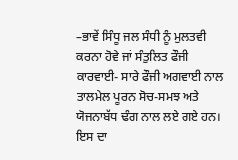–ਭਾਵੇਂ ਸਿੰਧੂ ਜਲ ਸੰਧੀ ਨੂੰ ਮੁਲਤਵੀ ਕਰਨਾ ਹੋਵੇ ਜਾਂ ਸੰਤੁਲਿਤ ਫੌਜੀ
ਕਾਰਵਾਈ- ਸਾਰੇ ਫੌਜੀ ਅਗਵਾਈ ਨਾਲ ਤਾਲਮੇਲ ਪੂਰਨ ਸੋਚ-ਸਮਝ ਅਤੇ ਯੋਜਨਾਬੱਧ ਢੰਗ ਨਾਲ ਲਏ ਗਏ ਹਨ। ਇਸ ਦਾ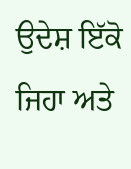ਉਦੇਸ਼ ਇੱਕੋ ਜਿਹਾ ਅਤੇ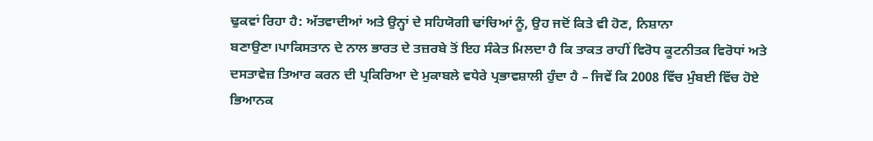ਢੁਕਵਾਂ ਰਿਹਾ ਹੈ: ਅੱਤਵਾਦੀਆਂ ਅਤੇ ਉਨ੍ਹਾਂ ਦੇ ਸਹਿਯੋਗੀ ਢਾਂਚਿਆਂ ਨੂੰ, ਉਹ ਜਦੋਂ ਕਿਤੇ ਵੀ ਹੋਣ, ਨਿਸ਼ਾਨਾ
ਬਣਾਉਣਾ।ਪਾਕਿਸਤਾਨ ਦੇ ਨਾਲ ਭਾਰਤ ਦੇ ਤਜ਼ਰਬੇ ਤੋਂ ਇਹ ਸੰਕੇਤ ਮਿਲਦਾ ਹੈ ਕਿ ਤਾਕਤ ਰਾਹੀਂ ਵਿਰੋਧ ਕੂਟਨੀਤਕ ਵਿਰੋਧਾਂ ਅਤੇ
ਦਸਤਾਵੇਜ਼ ਤਿਆਰ ਕਰਨ ਦੀ ਪ੍ਰਕਿਰਿਆ ਦੇ ਮੁਕਾਬਲੇ ਵਧੇਰੇ ਪ੍ਰਭਾਵਸ਼ਾਲੀ ਹੁੰਦਾ ਹੈ – ਜਿਵੇਂ ਕਿ 2008 ਵਿੱਚ ਮੁੰਬਈ ਵਿੱਚ ਹੋਏ
ਭਿਆਨਕ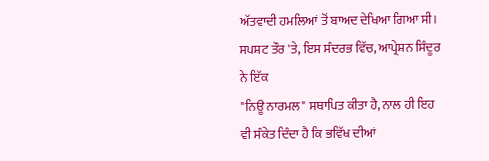ਅੱਤਵਾਦੀ ਹਮਲਿਆਂ ਤੋਂ ਬਾਅਦ ਦੇਖਿਆ ਗਿਆ ਸੀ। ਸਪਸ਼ਟ ਤੌਰ 'ਤੇ, ਇਸ ਸੰਦਰਭ ਵਿੱਚ, ਆਪ੍ਰੇਸ਼ਨ ਸਿੰਦੂਰ ਨੇ ਇੱਕ
"ਨਿਊ ਨਾਰਮਲ" ਸਥਾਪਿਤ ਕੀਤਾ ਹੈ, ਨਾਲ ਹੀ ਇਹ ਵੀ ਸੰਕੇਤ ਦਿੰਦਾ ਹੈ ਕਿ ਭਵਿੱਖ ਦੀਆਂ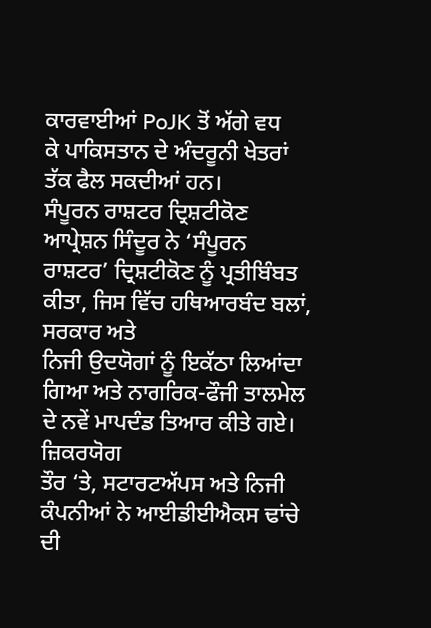ਕਾਰਵਾਈਆਂ PoJK ਤੋਂ ਅੱਗੇ ਵਧ
ਕੇ ਪਾਕਿਸਤਾਨ ਦੇ ਅੰਦਰੂਨੀ ਖੇਤਰਾਂ ਤੱਕ ਫੈਲ ਸਕਦੀਆਂ ਹਨ।
ਸੰਪੂਰਨ ਰਾਸ਼ਟਰ ਦ੍ਰਿਸ਼ਟੀਕੋਣ
ਆਪ੍ਰੇਸ਼ਨ ਸਿੰਦੂਰ ਨੇ ‘ਸੰਪੂਰਨ ਰਾਸ਼ਟਰ’ ਦ੍ਰਿਸ਼ਟੀਕੋਣ ਨੂੰ ਪ੍ਰਤੀਬਿੰਬਤ ਕੀਤਾ, ਜਿਸ ਵਿੱਚ ਹਥਿਆਰਬੰਦ ਬਲਾਂ, ਸਰਕਾਰ ਅਤੇ
ਨਿਜੀ ਉਦਯੋਗਾਂ ਨੂੰ ਇਕੱਠਾ ਲਿਆਂਦਾ ਗਿਆ ਅਤੇ ਨਾਗਰਿਕ-ਫੌਜੀ ਤਾਲਮੇਲ ਦੇ ਨਵੇਂ ਮਾਪਦੰਡ ਤਿਆਰ ਕੀਤੇ ਗਏ। ਜ਼ਿਕਰਯੋਗ
ਤੌਰ ‘ਤੇ, ਸਟਾਰਟਅੱਪਸ ਅਤੇ ਨਿਜੀ ਕੰਪਨੀਆਂ ਨੇ ਆਈਡੀਈਐਕਸ ਢਾਂਚੇ ਦੀ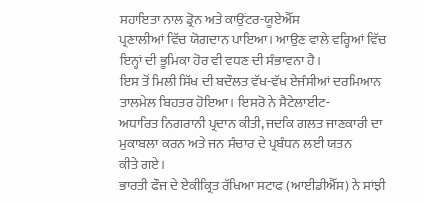ਸਹਾਇਤਾ ਨਾਲ ਡ੍ਰੋਨ ਅਤੇ ਕਾਉਂਟਰ-ਯੂਏਐੱਸ
ਪ੍ਰਣਾਲੀਆਂ ਵਿੱਚ ਯੋਗਦਾਨ ਪਾਇਆ। ਆਉਣ ਵਾਲੇ ਵਰ੍ਹਿਆਂ ਵਿੱਚ ਇਨ੍ਹਾਂ ਦੀ ਭੂਮਿਕਾ ਹੋਰ ਵੀ ਵਧਣ ਦੀ ਸੰਭਾਵਨਾ ਹੈ।
ਇਸ ਤੋਂ ਮਿਲੀ ਸਿੱਖ ਦੀ ਬਦੌਲਤ ਵੱਖ-ਵੱਖ ਏਜੰਸੀਆਂ ਦਰਮਿਆਨ ਤਾਲਮੇਲ ਬਿਹਤਰ ਹੋਇਆ। ਇਸਰੋ ਨੇ ਸੈਟੇਲਾਈਟ-
ਅਧਾਰਿਤ ਨਿਗਰਾਨੀ ਪ੍ਰਦਾਨ ਕੀਤੀ, ਜਦਕਿ ਗਲਤ ਜਾਣਕਾਰੀ ਦਾ ਮੁਕਾਬਲਾ ਕਰਨ ਅਤੇ ਜਨ ਸੰਚਾਰ ਦੇ ਪ੍ਰਬੰਧਨ ਲਈ ਯਤਨ
ਕੀਤੇ ਗਏ।
ਭਾਰਤੀ ਫੌਜ ਦੇ ਏਕੀਕ੍ਰਿਤ ਰੱਖਿਆ ਸਟਾਫ (ਆਈਡੀਐੱਸ) ਨੇ ਸਾਂਝੀ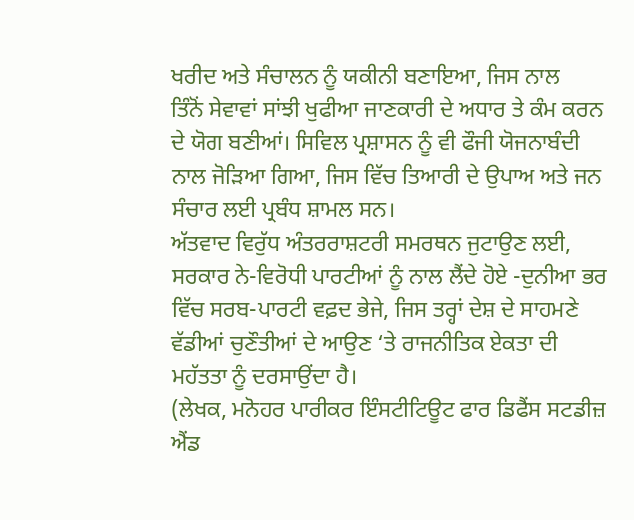ਖਰੀਦ ਅਤੇ ਸੰਚਾਲਨ ਨੂੰ ਯਕੀਨੀ ਬਣਾਇਆ, ਜਿਸ ਨਾਲ
ਤਿੰਨੋਂ ਸੇਵਾਵਾਂ ਸਾਂਝੀ ਖੁਫੀਆ ਜਾਣਕਾਰੀ ਦੇ ਅਧਾਰ ਤੇ ਕੰਮ ਕਰਨ ਦੇ ਯੋਗ ਬਣੀਆਂ। ਸਿਵਿਲ ਪ੍ਰਸ਼ਾਸਨ ਨੂੰ ਵੀ ਫੌਜੀ ਯੋਜਨਾਬੰਦੀ
ਨਾਲ ਜੋੜਿਆ ਗਿਆ, ਜਿਸ ਵਿੱਚ ਤਿਆਰੀ ਦੇ ਉਪਾਅ ਅਤੇ ਜਨ ਸੰਚਾਰ ਲਈ ਪ੍ਰਬੰਧ ਸ਼ਾਮਲ ਸਨ।
ਅੱਤਵਾਦ ਵਿਰੁੱਧ ਅੰਤਰਰਾਸ਼ਟਰੀ ਸਮਰਥਨ ਜੁਟਾਉਣ ਲਈ, ਸਰਕਾਰ ਨੇ-ਵਿਰੋਧੀ ਪਾਰਟੀਆਂ ਨੂੰ ਨਾਲ ਲੈਂਦੇ ਹੋਏ -ਦੁਨੀਆ ਭਰ
ਵਿੱਚ ਸਰਬ-ਪਾਰਟੀ ਵਫ਼ਦ ਭੇਜੇ, ਜਿਸ ਤਰ੍ਹਾਂ ਦੇਸ਼ ਦੇ ਸਾਹਮਣੇ ਵੱਡੀਆਂ ਚੁਣੌਤੀਆਂ ਦੇ ਆਉਣ ‘ਤੇ ਰਾਜਨੀਤਿਕ ਏਕਤਾ ਦੀ
ਮਹੱਤਤਾ ਨੂੰ ਦਰਸਾਉਂਦਾ ਹੈ।
(ਲੇਖਕ, ਮਨੋਹਰ ਪਾਰੀਕਰ ਇੰਸਟੀਟਿਊਟ ਫਾਰ ਡਿਫੈਂਸ ਸਟਡੀਜ਼ ਐਂਡ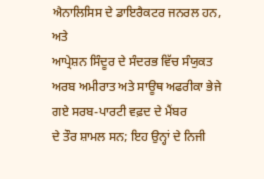ਐਨਾਲਿਸਿਸ ਦੇ ਡਾਇਰੈਕਟਰ ਜਨਰਲ ਹਨ, ਅਤੇ
ਆਪ੍ਰੇਸ਼ਨ ਸਿੰਦੂਰ ਦੇ ਸੰਦਰਭ ਵਿੱਚ ਸੰਯੁਕਤ ਅਰਬ ਅਮੀਰਾਤ ਅਤੇ ਸਾਊਥ ਅਫਰੀਕਾ ਭੇਜੇ ਗਏ ਸਰਬ-ਪਾਰਟੀ ਵਫ਼ਦ ਦੇ ਮੈਂਬਰ
ਦੇ ਤੌਰ ਸ਼ਾਮਲ ਸਨ; ਇਹ ਉਨ੍ਹਾਂ ਦੇ ਨਿਜੀ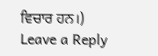ਵਿਚਾਰ ਹਨ।)
Leave a Reply